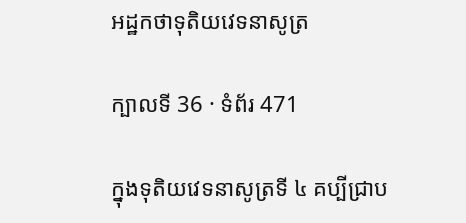អដ្ឋកថាទុតិយវេទនាសូត្រ

ក្បាលទី 36 · ទំព័រ 471

ក្នុងទុតិយវេទនាសូត្រទី ៤ គប្បីជ្រាប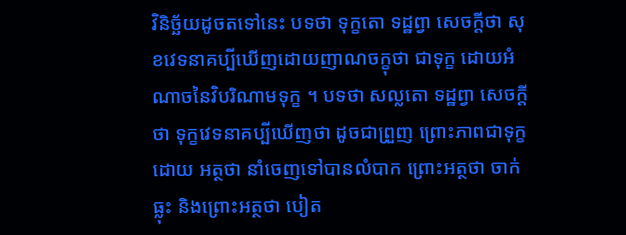វិនិច្ឆ័យដូចតទៅនេះ បទថា ទុក្ខតោ ទដ្ឋព្វា សេចក្តីថា សុខវេទនាគប្បីឃើញដោយញាណចក្ខុថា ជាទុក្ខ ដោយអំណាចនៃវិបរិណាមទុក្ខ ។ បទថា សល្លតោ ទដ្ឋព្វា សេចក្តីថា ទុក្ខវេទនាគប្បីឃើញថា ដូចជាព្រួញ ព្រោះភាពជាទុក្ខ ដោយ អត្ថថា នាំចេញទៅបានលំបាក ព្រោះអត្ថថា ចាក់ធ្លុះ និងព្រោះអត្ថថា បៀត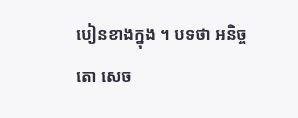បៀនខាងក្នុង ។ បទថា អនិច្ចតោ សេច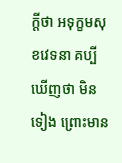ក្តីថា អទុក្ខមសុខវេទនា គប្បី ឃើញថា មិនទៀង ព្រោះមាន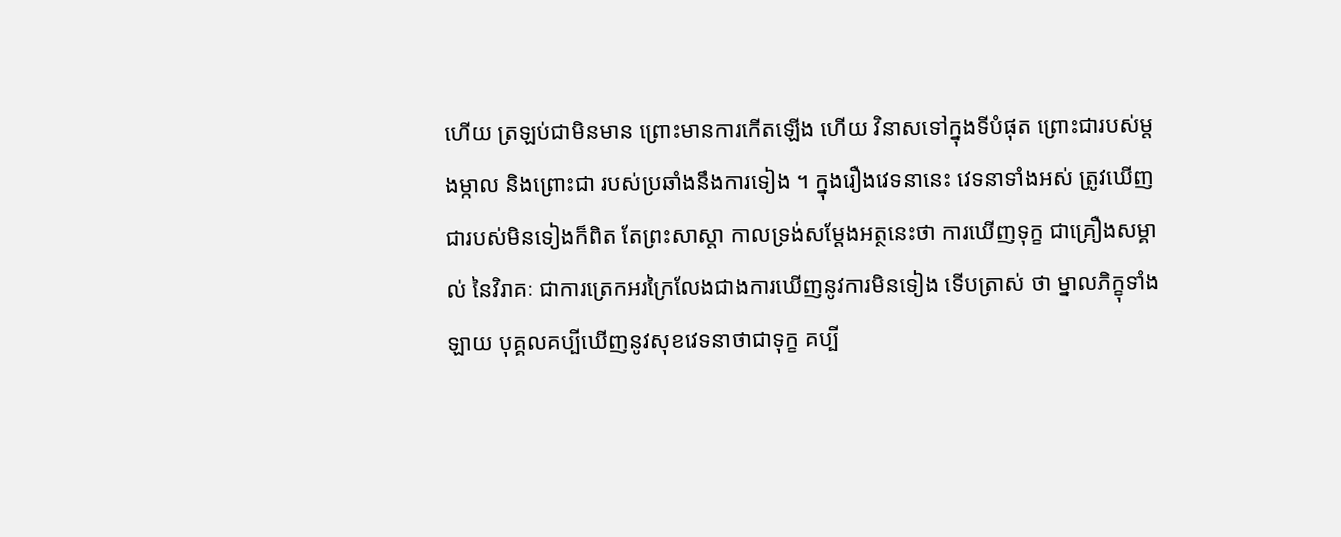ហើយ ត្រឡប់ជាមិនមាន ព្រោះមានការកើតឡើង ហើយ វិនាសទៅក្នុងទីបំផុត ព្រោះជារបស់ម្តងម្កាល និងព្រោះជា របស់ប្រឆាំងនឹងការទៀង ។ ក្នុងរឿងវេទនានេះ វេទនាទាំងអស់ ត្រូវឃើញជារបស់មិនទៀងក៏ពិត តែព្រះសាស្តា កាលទ្រង់សម្តែងអត្ថនេះថា ការឃើញទុក្ខ ជាគ្រឿងសម្គាល់ នៃវិរាគៈ ជាការត្រេកអរក្រៃលែងជាងការឃើញនូវការមិនទៀង ទើបត្រាស់ ថា ម្នាលភិក្ខុទាំងឡាយ បុគ្គលគប្បីឃើញនូវសុខវេទនាថាជាទុក្ខ គប្បី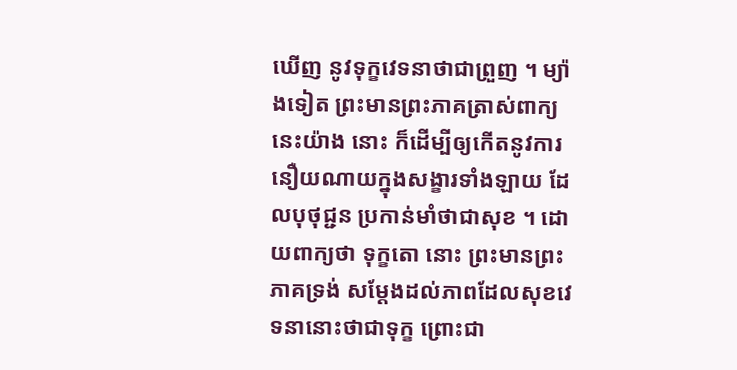ឃើញ នូវទុក្ខវេទនាថាជាព្រួញ ។ ម្យ៉ាងទៀត ព្រះមានព្រះភាគត្រាស់ពាក្យនេះយ៉ាង នោះ ក៏ដើម្បីឲ្យកើតនូវការនឿយណាយក្នុងសង្ខារទាំងឡាយ ដែលបុថុជ្ជន ប្រកាន់មាំថាជាសុខ ។ ដោយពាក្យថា ទុក្ខតោ នោះ ព្រះមានព្រះភាគទ្រង់ សម្តែងដល់ភាពដែលសុខវេទនានោះថាជាទុក្ខ ព្រោះជា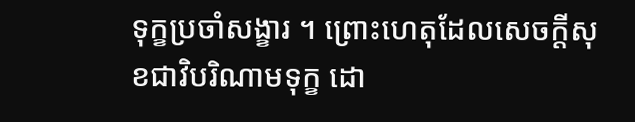ទុក្ខប្រចាំសង្ខារ ។ ព្រោះហេតុដែលសេចក្តីសុខជាវិបរិណាមទុក្ខ ដោ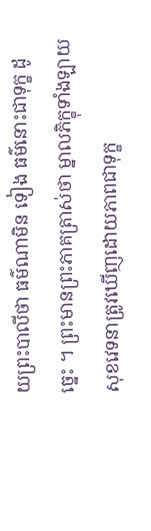យព្រះបាលីថា ធម៌ណាមិន ទៀង ធម៌នោះជាទុក្ខ ដូច្នេះ ។ ព្រះមានព្រះភាគត្រាស់ថា ម្នាលភិក្ខុទាំងឡាយ សុខវេទនាត្រូវឃើញដោយភាពជាទុក្ខ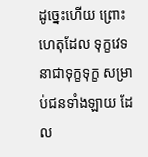ដូច្នេះហើយ ព្រោះហេតុដែល ទុក្ខវេទនាជាទុក្ខទុក្ខ សម្រាប់ជនទាំងឡាយ ដែល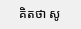គិតថា សូ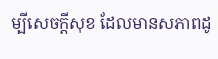ម្បីសេចក្តីសុខ ដែលមានសភាពដូ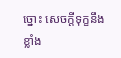ច្នោះ សេចក្តីទុក្ខនឹងខ្លាំង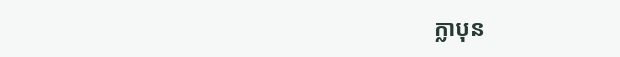ក្លាបុន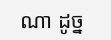ណា ដូច្ន